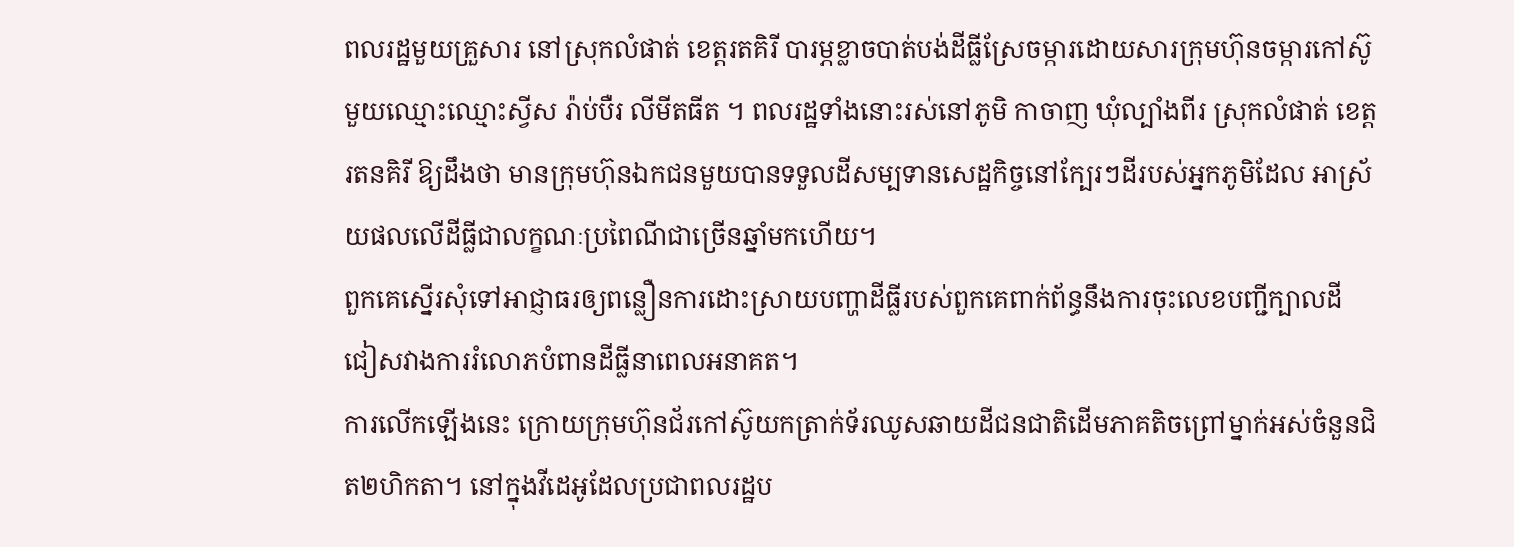ពលរដ្ឋមួយគ្រួសារ នៅស្រុកលំផាត់ ខេត្តរតគិរី បារម្ភខ្លាចបាត់បង់ដីធ្លីស្រែចម្ការដោយសារក្រុមហ៊ុនចម្ការកៅស៊ូមួយឈ្មោះឈ្មោះស្វីស រ៉ាប់បឺរ លីមីតធីត ។ ពលរដ្ឋទាំងនោះរស់នៅភូមិ កាចាញ ឃុំល្បាំងពីរ ស្រុកលំផាត់ ខេត្តរតនគិរី ឱ្យដឹងថា មានក្រុមហ៊ុនឯកជនមួយបានទទួលដីសម្បទានសេដ្ឋកិច្ចនៅក្បែរៗដីរបស់អ្នកភូមិដែល អាស្រ័យផលលើដីធ្លីជាលក្ខណៈប្រពៃណីជាច្រើនឆ្នាំមកហើយ។
ពួកគេស្នើរសុំទៅអាជ្ញាធរឲ្យពន្លឿនការដោះស្រាយបញ្ហាដីធ្លីរបស់ពួកគេពាក់ព័ន្ធនឹងការចុះលេខបញ្ជីក្បាលដី ជៀសវាងការរំលោភបំពានដីធ្លីនាពេលអនាគត។
ការលើកឡើងនេះ ក្រោយក្រុមហ៊ុនជ័រកៅស៊ូយកត្រាក់ទ័រឈូសឆាយដីជនជាតិដើមភាគតិចព្រៅម្នាក់អស់ចំនួនជិត២ហិកតា។ នៅក្នុងវីដេអូដែលប្រជាពលរដ្ឋប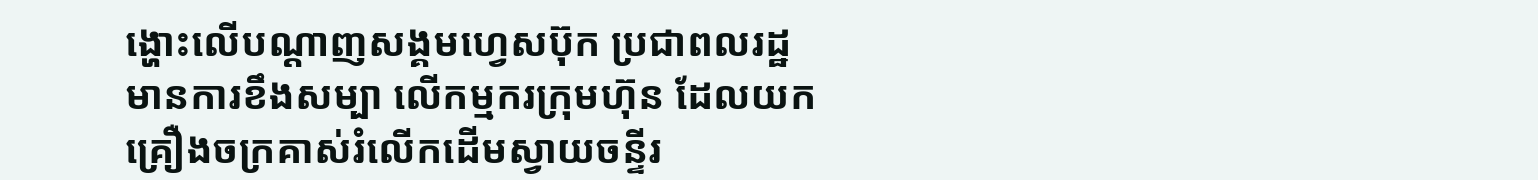ង្ហោះលើបណ្ដាញសង្គមហ្វេសប៊ុក ប្រជាពលរដ្ឋមានការខឹងសម្បា លើកម្មករក្រុមហ៊ុន ដែលយកគ្រឿងចក្រគាស់រំលើកដើមស្វាយចន្ទីរ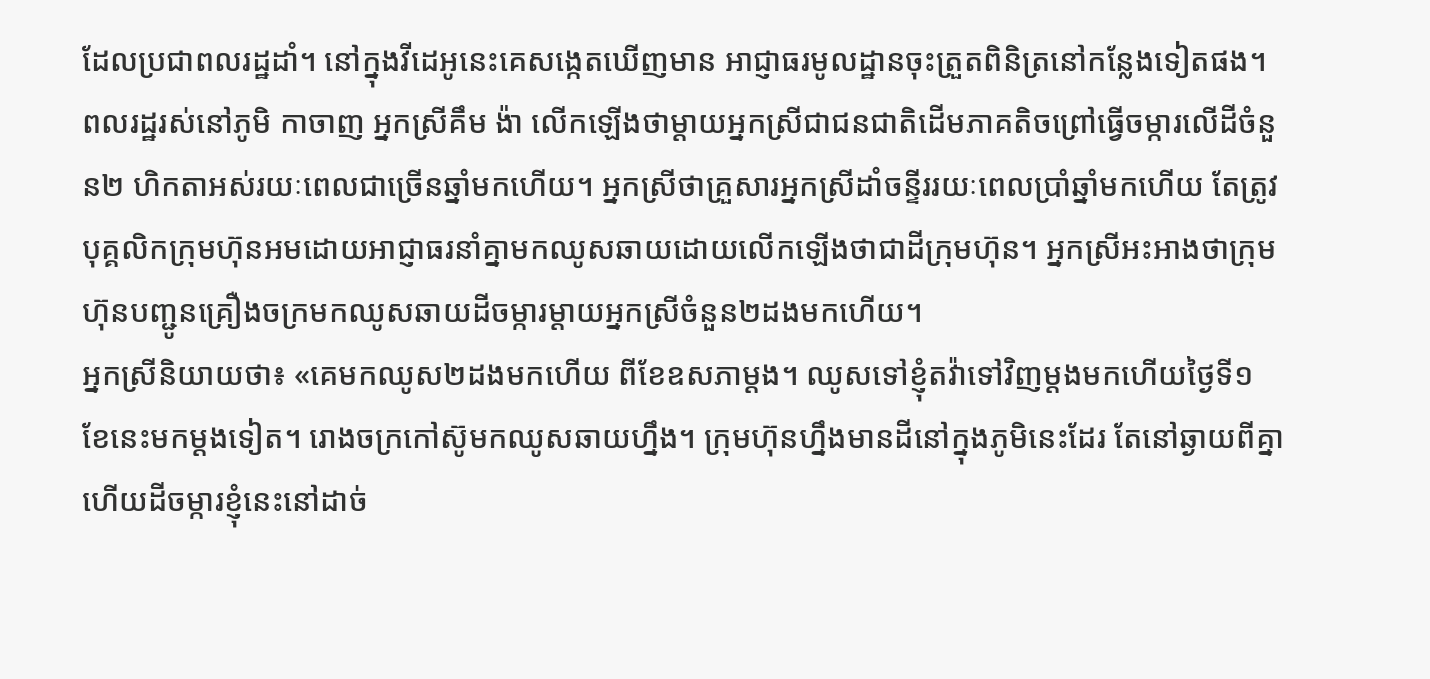ដែលប្រជាពលរដ្ឋដាំ។ នៅក្នុងវីដេអូនេះគេសង្កេតឃើញមាន អាជ្ញាធរមូលដ្ឋានចុះត្រួតពិនិត្រនៅកន្លែងទៀតផង។
ពលរដ្ឋរស់នៅភូមិ កាចាញ អ្នកស្រីគឹម ង៉ា លើកឡើងថាម្ដាយអ្នកស្រីជាជនជាតិដើមភាគតិចព្រៅធ្វើចម្ការលើដីចំនួន២ ហិកតាអស់រយៈពេលជាច្រើនឆ្នាំមកហើយ។ អ្នកស្រីថាគ្រួសារអ្នកស្រីដាំចន្ទីររយៈពេលប្រាំឆ្នាំមកហើយ តែត្រូវបុគ្គលិកក្រុមហ៊ុនអមដោយអាជ្ញាធរនាំគ្នាមកឈូសឆាយដោយលើកឡើងថាជាដីក្រុមហ៊ុន។ អ្នកស្រីអះអាងថាក្រុមហ៊ុនបញ្ជូនគ្រឿងចក្រមកឈូសឆាយដីចម្ការម្ដាយអ្នកស្រីចំនួន២ដងមកហើយ។
អ្នកស្រីនិយាយថា៖ «គេមកឈូស២ដងមកហើយ ពីខែឧសភាម្ដង។ ឈូសទៅខ្ញុំតវ៉ាទៅវិញម្ដងមកហើយថ្ងៃទី១ ខែនេះមកម្ដងទៀត។ រោងចក្រកៅស៊ូមកឈូសឆាយហ្នឹង។ ក្រុមហ៊ុនហ្នឹងមានដីនៅក្នុងភូមិនេះដែរ តែនៅឆ្ងាយពីគ្នា ហើយដីចម្ការខ្ញុំនេះនៅដាច់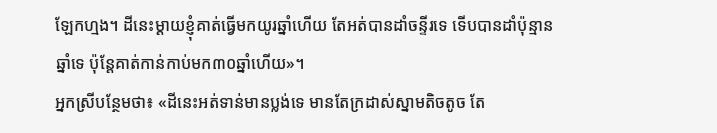ឡែកហ្មង។ ដីនេះម្ដាយខ្ញុំគាត់ធ្វើមកយូរឆ្នាំហើយ តែអត់បានដាំចន្ទីរទេ ទើបបានដាំប៉ុន្មានឆ្នាំទេ ប៉ុន្តែគាត់កាន់កាប់មក៣០ឆ្នាំហើយ»។
អ្នកស្រីបន្ថែមថា៖ «ដីនេះអត់ទាន់មានប្លង់ទេ មានតែក្រដាស់ស្នាមតិចតូច តែ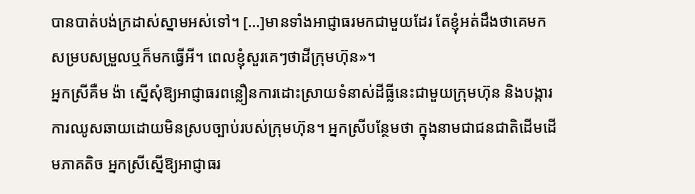បានបាត់បង់ក្រដាស់ស្នាមអស់ទៅ។ […]មានទាំងអាជ្ញាធរមកជាមួយដែរ តែខ្ញុំអត់ដឹងថាគេមកសម្របសម្រួលឬក៏មកធ្វើអី។ ពេលខ្ញុំសួរគេៗថាដីក្រុមហ៊ុន»។
អ្នកស្រីគឺម ង៉ា ស្នើសុំឱ្យអាជ្ញាធរពន្លឿនការដោះស្រាយទំនាស់ដីធ្លីនេះជាមួយក្រុមហ៊ុន និងបង្ការការឈូសឆាយដោយមិនស្របច្បាប់របស់ក្រុមហ៊ុន។ អ្នកស្រីបន្ថែមថា ក្នុងនាមជាជនជាតិដើមដើមភាគតិច អ្នកស្រីស្នើឱ្យអាជ្ញាធរ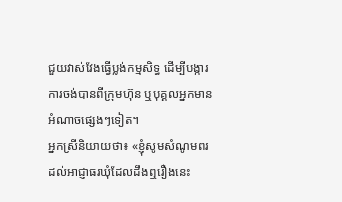ជួយវាស់វែងធ្វើប្លង់កម្មសិទ្ធ ដើម្បីបង្ការការចង់បានពីក្រុមហ៊ុន ឬបុគ្គលអ្នកមានអំណាចផ្សេងៗទៀត។
អ្នកស្រីនិយាយថា៖ «ខ្ញុំសូមសំណូមពរដល់អាជ្ញាធរឃុំដែលដឹងឮរឿងនេះ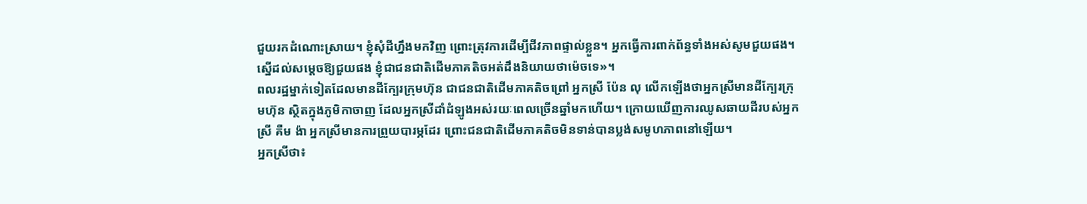ជួយរកដំណោះស្រាយ។ ខ្ញុំសុំដីហ្នឹងមកវិញ ព្រោះត្រុវការដើម្បីជីវភាពផ្ទាល់ខ្លួន។ អ្នកធ្វើការពាក់ព័ន្ធទាំងអស់សូមជួយផង។ ស្នើដល់សម្ដេចឱ្យជួយផង ខ្ញុំជាជនជាតិដើមភាគតិចអត់ដឹងនិយាយថាម៉េចទេ»។
ពលរដ្ឋម្នាក់ទៀតដែលមានដីក្បែរក្រុមហ៊ុន ជាជនជាតិដើមភាគតិចព្រៅ អ្នកស្រី ប៉ែន លុ លើកឡើងថាអ្នកស្រីមានដីក្បែរក្រុមហ៊ុន ស្ថិតក្នុងភូមិកាចាញ ដែលអ្នកស្រីដាំដំឡូងអស់រយៈពេលច្រើនឆ្នាំមកហើយ។ ក្រោយឃើញការឈូសឆាយដីរបស់អ្នកស្រី គឺម ង៉ា អ្នកស្រីមានការព្រួយបារម្ភដែរ ព្រោះជនជាតិដើមភាគតិចមិនទាន់បានប្លង់សមូហភាពនៅឡើយ។
អ្នកស្រីថា៖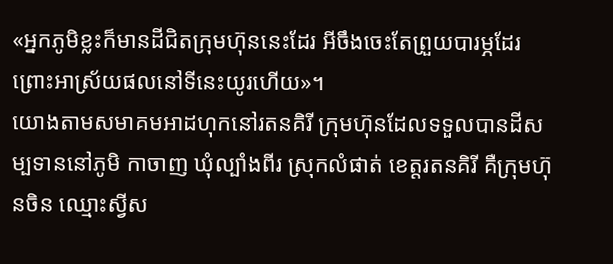«អ្នកភូមិខ្លះក៏មានដីជិតក្រុមហ៊ុននេះដែរ អីចឹងចេះតែព្រួយបារម្ភដែរ ព្រោះអាស្រ័យផលនៅទីនេះយូរហើយ»។
យោងតាមសមាគមអាដហុកនៅរតនគិរី ក្រុមហ៊ុនដែលទទួលបានដីសម្បទាននៅភូមិ កាចាញ ឃុំល្បាំងពីរ ស្រុកលំផាត់ ខេត្តរតនគិរី គឺក្រុមហ៊ុនចិន ឈ្មោះស្វីស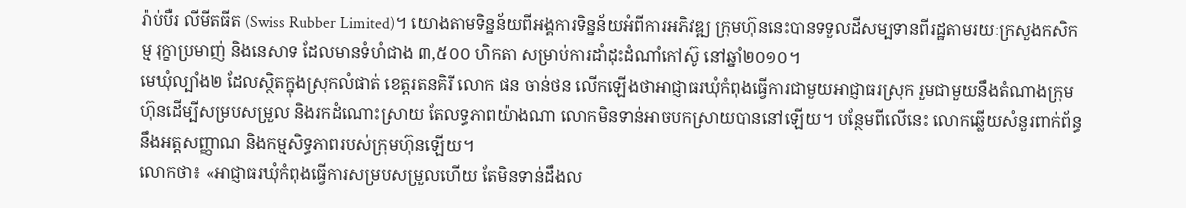រ៉ាប់បឺរ លីមីតធីត (Swiss Rubber Limited)។ យោងតាមទិន្នន័យពីអង្គការទិន្នន័យអំពីការអភិវឌ្ឍ ក្រុមហ៊ុននេះបានទទួលដីសម្បទានពីរដ្ឋតាមរយៈក្រសួងកសិកម្ម រុក្ខាប្រមាញ់ និងនេសាទ ដែលមានទំហំជាង ៣,៥០០ ហិកតា សម្រាប់ការដាំដុះដំណាំកៅស៊ូ នៅឆ្នាំ២០១០។
មេឃុំល្បាំង២ ដែលស្ថិតក្នុងស្រុកលំផាត់ ខេត្តរតនគិរី លោក ផន ចាន់ថន លើកឡើងថាអាជ្ញាធរឃុំកំពុងធ្វើការជាមួយអាជ្ញាធរស្រុក រួមជាមួយនឹងតំណាងក្រុមហ៊ុនដើម្បីសម្របសម្រួល និងរកដំណោះស្រាយ តែលទ្ធភាពយ៉ាងណា លោកមិនទាន់អាចបកស្រាយបាននៅឡើយ។ បន្ថែមពីលើនេះ លោកឆ្លើយសំនួរពាក់ព័ន្ធនឹងអត្តសញ្ញាណ និងកម្មសិទ្ធភាពរបស់ក្រុមហ៊ុនឡើយ។
លោកថា៖ «អាជ្ញាធរឃុំកំពុងធ្វើការសម្របសម្រួលហើយ តែមិនទាន់ដឹងល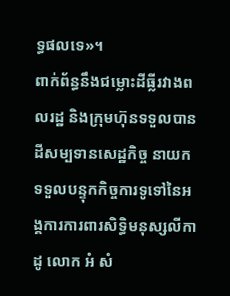ទ្ធផលទេ»។
ពាក់ព័ន្ធនឹងជម្លោះដីធ្លីរវាងពលរដ្ឋ និងក្រុមហ៊ុនទទួលបានដីសម្បទានសេដ្ឋកិច្ច នាយកទទួលបន្ទុកកិច្ចការទូទៅនៃអង្គការការពារសិទ្ធិមនុស្សលីកាដូ លោក អំ សំ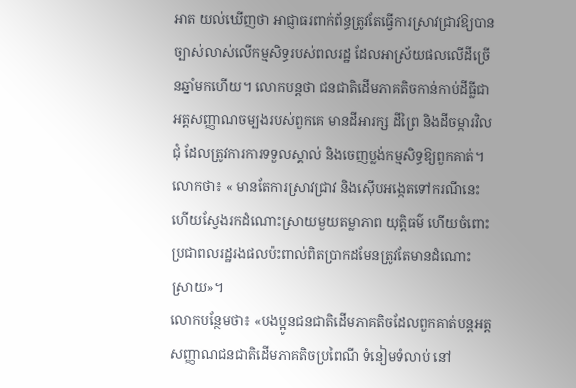អាត យល់ឃើញថា អាជ្ញាធរពាក់ព័ន្ធត្រូវតែធ្វើការស្រាវជ្រាវឱ្យបានច្បាស់លាស់លើកម្មសិទ្ធរបស់ពលរដ្ឋ ដែលអាស្រ័យផលលើដីច្រើនឆ្នាំមកហើយ។ លោកបន្តថា ជនជាតិដើមភាគតិចកាន់កាប់ដីធ្លីជាអត្តសញ្ញាណចម្បងរបស់ពួកគេ មានដីអារក្ស ដីព្រៃ និងដីចម្ការវិលជុំ ដែលត្រូវការការទទួលស្គាល់ និងចេញប្លង់កម្មសិទ្ធឱ្យពួកគាត់។
លោកថា៖ « មានតែការស្រាវជ្រាវ និងស៊ើបអង្កេតទៅករណីនេះ ហើយស្វែងរកដំណោះស្រាយមួយតម្លាភាព យុត្តិធម៌ ហើយចំពោះប្រជាពលរដ្ឋរងផលប៉ះពាល់ពិតប្រាកដមែនត្រូវតែមានដំណោះស្រាយ»។
លោកបន្ថែមថា៖ «បងប្អូនជនជាតិដើមភាគតិចដែលពួកគាត់បន្តអត្តសញ្ញាណជនជាតិដើមភាគតិចប្រពៃណី ទំនៀមទំលាប់ នៅ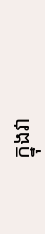ក្នុងវា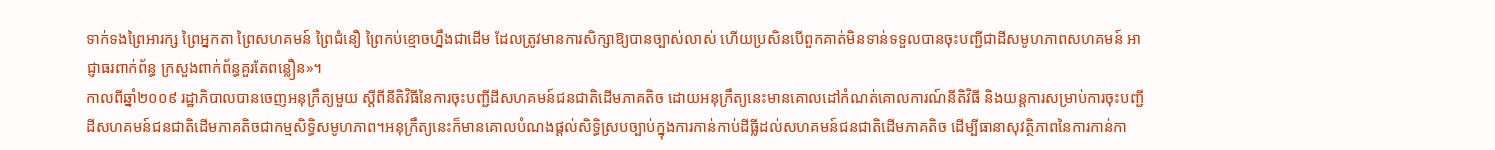ទាក់ទងព្រៃអារក្ស ព្រៃអ្នកតា ព្រៃសហគមន៍ ព្រៃជំនឿ ព្រៃកប់ខ្មោចហ្នឹងជាដើម ដែលត្រូវមានការសិក្សាឱ្យបានច្បាស់លាស់ ហើយប្រសិនបើពួកគាត់មិនទាន់ទទួលបានចុះបញ្ជីជាដីសមូហភាពសហគមន៍ អាជ្ញាធរពាក់ព័ន្ធ ក្រសួងពាក់ព័ន្ធគួរតែពន្លឿន»។
កាលពីឆ្នាំ២០០៩ រដ្ឋាភិបាលបានចេញអនុក្រឹត្យមួយ ស្តីពីនីតិវិធីនៃការចុះបញ្ជីដីសហគមន៍ជនជាតិដើមភាគតិច ដោយអនុក្រឹត្យនេះមានគោលដៅកំណត់គោលការណ៍នីតិវិធី និងយន្តការសម្រាប់ការចុះបញ្ជីដីសហគមន៍ជនជាតិដើមភាគតិចជាកម្មសិទ្ធិសមូហភាព។អនុក្រឹត្យនេះក៏មានគោលបំណងផ្ដល់សិទ្ធិស្របច្បាប់ក្នុងការកាន់កាប់ដីធ្លីដល់សហគមន៍ជនជាតិដើមភាគតិច ដើម្បីធានាសុវត្ថិភាពនៃការកាន់កា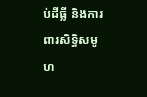ប់ដីធ្លី និងការពារសិទ្ធិសមូហ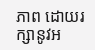ភាព ដោយរក្សានូវអ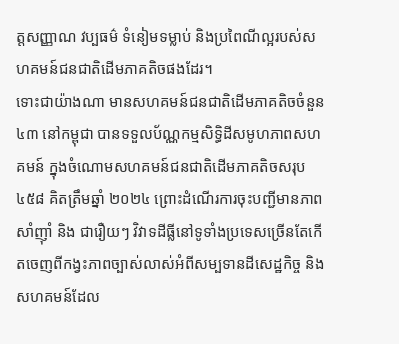ត្តសញ្ញាណ វប្បធម៌ ទំនៀមទម្លាប់ និងប្រពៃណីល្អរបស់សហគមន៍ជនជាតិដើមភាគតិចផងដែរ។
ទោះជាយ៉ាងណា មានសហគមន៍ជនជាតិដើមភាគតិចចំនួន ៤៣ នៅកម្ពុជា បានទទួលប័ណ្ណកម្មសិទ្ធិដីសមូហភាពសហគមន៍ ក្នុងចំណោមសហគមន៍ជនជាតិដើមភាគតិចសរុប៤៥៨ គិតត្រឹមឆ្នាំ ២០២៤ ព្រោះដំណើរការចុះបញ្ជីមានភាពសាំញ៉ាំ និង ជារឿយៗ វិវាទដីធ្លីនៅទូទាំងប្រទេសច្រើនតែកើតចេញពីកង្វះភាពច្បាស់លាស់អំពីសម្បទានដីសេដ្ឋកិច្ច និងសហគមន៍ដែល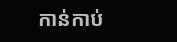កាន់កាប់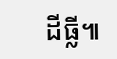ដីធ្លី៕